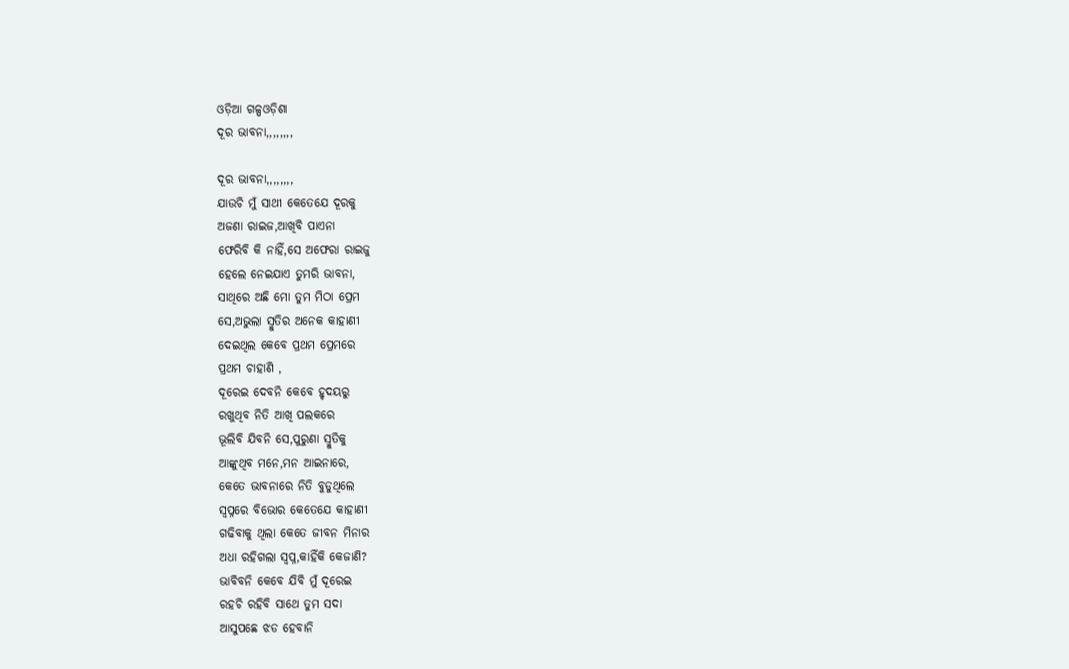ଓଡ଼ିଆ ଗଳ୍ପଓଡ଼ିଶା
ଦୂର ଭାବନା,,,,,,,,

ଦୂର ଭାବନା,,,,,,,,
ଯାଉଚି ମୁଁ ସାଥୀ କେତେଯେ ଦୂରକୁ
ଅଜଣା ରାଇଜ,ଆଖିବି ପାଏନା
ଫେରିବି କି ନାହିଁ,ସେ ଅଫେରା ରାଇଜୁ
ହେଲେ ନେଇଯାଏ ତୁମରି ଭାବନା,
ସାଥିରେ ଅଛି ମୋ ତୁମ ମିଠା ପ୍ରେମ
ସେ,ଅଭୁଲା ସ୍ମୁତିର ଅନେକ କାହାଣୀ
ଦେଇଥିଲ କେବେ ପ୍ରଥମ ପ୍ରେମରେ
ପ୍ରଥମ ଚାହାଣି ,
ଦୂରେଇ ଦେବନି କେବେ ହୃଦୟରୁ
ରଖୁଥିବ ନିତି ଆଖି ପଲକରେ
ଭୂଲିବି ଯିବନି ସେ,ପୁରୁଣା ସ୍ମୁତିକୁ
ଆଙ୍କୁଥିବ ମନେ,ମନ ଆଇନାରେ,
କେତେ ଭାବନାରେ ନିତି ବୁଡୁଥିଲେ
ସ୍ବପ୍ନରେ ବିଭୋର କେତେଯେ କାହାଣୀ
ଗଢିବାକୁ ଥିଲା କେତେ ଜୀବନ ମିନାର
ଅଧା ରହିଗଲା ସ୍ବପ୍ନ,କାହିଁକି କେଜାଣି?
ଭାବିବନି କେବେ ଯିବି ମୁଁ ଦୂରେଇ
ରହଚି ରହିବି ସାଥେ ତୁମ ସଦା
ଆସୁପଛେ ଝଡ ହେବାନି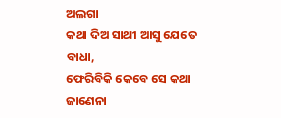ଅଲଗା
କଥା ଦିଅ ସାଥୀ ଆସୁ ଯେତେ ବାଧା,
ଫେରିବିକି କେବେ ସେ କଥା ଜାଣେନା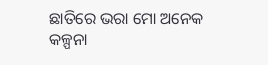ଛାତିରେ ଭରା ମୋ ଅନେକ କଳ୍ପନା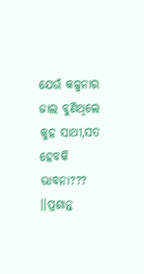ଯେଉଁ କଳ୍ପନାର ଜାଲ ବୁଣିଥିଲେ
କୁହ ସାଥୀ,ସତ ହେବକି ଭାବନା???
।।ପ୍ରଶାନ୍ତ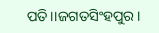ପତି।।ଜଗତସିଂହପୁର।